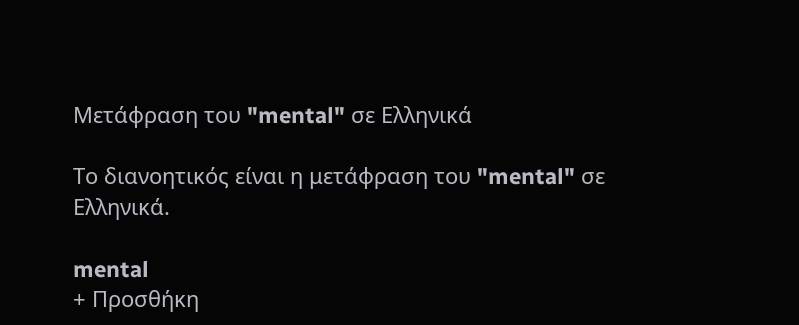Μετάφραση του "mental" σε Ελληνικά

Το διανοητικός είναι η μετάφραση του "mental" σε Ελληνικά.

mental
+ Προσθήκη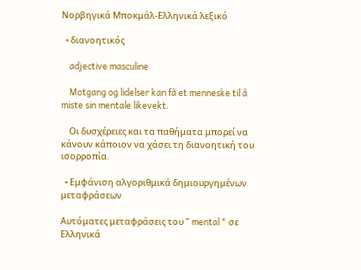Νορβηγικά Μποκμάλ-Ελληνικά λεξικό

  • διανοητικός

    adjective masculine

    Motgang og lidelser kan få et menneske til å miste sin mentale likevekt.

    Οι δυσχέρειες και τα παθήματα μπορεί να κάνουν κάποιον να χάσει τη διανοητική του ισορροπία.

  • Εμφάνιση αλγοριθμικά δημιουργημένων μεταφράσεων

Αυτόματες μεταφράσεις του " mental " σε Ελληνικά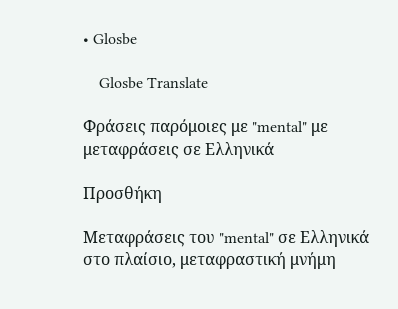• Glosbe

    Glosbe Translate

Φράσεις παρόμοιες με "mental" με μεταφράσεις σε Ελληνικά

Προσθήκη

Μεταφράσεις του "mental" σε Ελληνικά στο πλαίσιο, μεταφραστική μνήμη